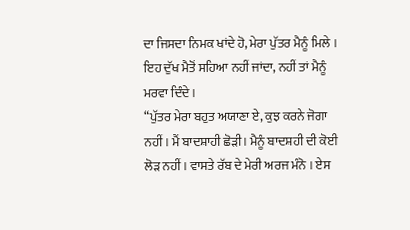ਦਾ ਜਿਸਦਾ ਨਿਮਕ ਖਾਂਦੇ ਹੋ, ਮੇਰਾ ਪੁੱਤਰ ਮੈਨੂੰ ਮਿਲੇ । ਇਹ ਦੁੱਖ ਮੈਤੋਂ ਸਹਿਆ ਨਹੀਂ ਜਾਂਦਾ, ਨਹੀਂ ਤਾਂ ਮੈਨੂੰ ਮਰਵਾ ਦਿੰਦੇ ।
“ਪੁੱਤਰ ਮੇਰਾ ਬਹੁਤ ਅਯਾਣਾ ਏ, ਕੁਝ ਕਰਨੇ ਜੋਗਾ ਨਹੀਂ । ਮੈਂ ਬਾਦਸ਼ਾਹੀ ਛੋੜੀ। ਮੈਨੂੰ ਬਾਦਸ਼ਹੀ ਦੀ ਕੋਈ ਲੋੜ ਨਹੀਂ । ਵਾਸਤੇ ਰੱਬ ਦੇ ਮੇਰੀ ਅਰਜ ਮੰਨੋ । ਏਸ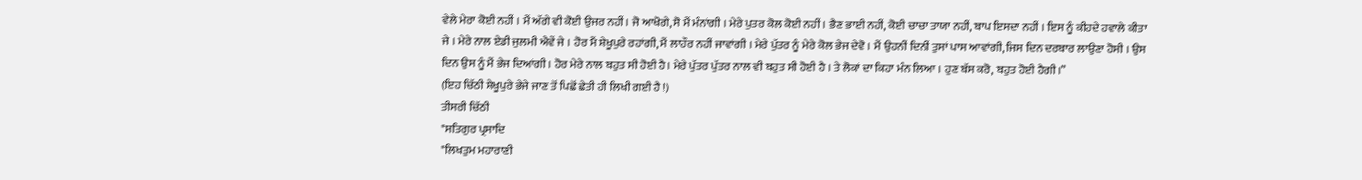ਵੇਲੇ ਮੇਰਾ ਕੋਈ ਨਹੀਂ । ਮੈਂ ਅੱਗੇ ਵੀ ਕੋਈ ਉਜਰ ਨਹੀਂ। ਜੋ ਆਖੋਗੇ, ਸੋ ਮੈਂ ਮੰਨਾਂਗੀ । ਮੇਰੇ ਪੁਤਰ ਕੋਲ ਕੋਈ ਨਹੀਂ । ਭੈਣ ਭਾਈ ਨਹੀਂ, ਕੋਈ ਚਾਚਾ ਤਾਯਾ ਨਹੀਂ, ਬਾਪ ਇਸਦਾ ਨਹੀਂ । ਇਸ ਨੂੰ ਕੀਹਦੇ ਹਵਾਲੇ ਕੀਤਾ ਜੇ । ਮੇਰੇ ਨਾਲ ਏਡੀ ਜੁਲਮੀ ਐਵੇਂ ਜੇ । ਹੋਰ ਮੈਂ ਸ਼ੇਖੂਪੁਰੇ ਰਹਾਂਗੀ, ਮੈਂ ਲਾਹੌਰ ਨਹੀਂ ਜਾਵਾਂਗੀ । ਮੇਰੇ ਪੁੱਤਰ ਨੂੰ ਮੇਰੇ ਕੋਲ ਭੇਜ ਦੇਵੋ । ਮੈਂ ਉਹਨੀਂ ਦਿਨੀਂ ਤੁਸਾਂ ਪਾਸ ਆਵਾਂਗੀ, ਜਿਸ ਦਿਨ ਦਰਬਾਰ ਲਾਉਣਾ ਹੋਸੀ । ਉਸ ਦਿਨ ਉਸ ਨੂੰ ਮੈਂ ਭੇਜ ਦਿਆਂਗੀ। ਹੋਰ ਮੇਰੇ ਨਾਲ ਬਹੁਤ ਸੀ ਹੋਈ ਹੈ। ਮੇਰੇ ਪੁੱਤਰ ਪੁੱਤਰ ਨਾਲ ਵੀ ਬਹੁਤ ਸੀ ਹੋਈ ਹੈ । ਤੇ ਲੋਕਾਂ ਦਾ ਕਿਹਾ ਮੰਨ ਲਿਆ । ਹੁਣ ਬੱਸ ਕਰੋ, ਬਹੁਤ ਹੋਈ ਹੈਗੀ।”
(ਇਹ ਚਿੱਠੀ ਸ਼ੇਖੂਪੁਰੇ ਭੇਜੇ ਜਾਣ ਤੋਂ ਪਿਛੋਂ ਛੇਤੀ ਹੀ ਲਿਖੀ ਗਈ ਹੈ !)
ਤੀਸਰੀ ਚਿੱਠੀ
"ਸਤਿਗੁਰ ਪ੍ਰਸਾਦਿ
"ਲਿਖਤੁਮ ਮਹਾਰਾਣੀ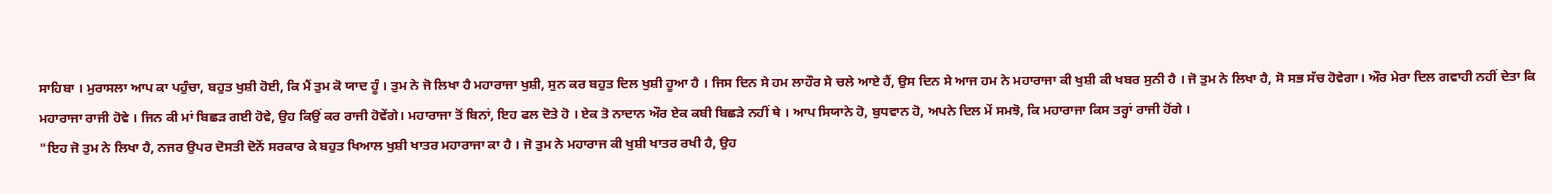ਸਾਹਿਬਾ । ਮੁਰਾਸਲਾ ਆਪ ਕਾ ਪਹੁੰਚਾ, ਬਹੁਤ ਖੁਸ਼ੀ ਹੋਈ, ਕਿ ਮੈਂ ਤੁਮ ਕੋ ਯਾਦ ਹੂੰ । ਤੁਮ ਨੇ ਜੋ ਲਿਖਾ ਹੈ ਮਹਾਰਾਜਾ ਖੁਸ਼ੀ, ਸੁਨ ਕਰ ਬਹੁਤ ਦਿਲ ਖੁਸ਼ੀ ਹੂਆ ਹੈ । ਜਿਸ ਦਿਨ ਸੇ ਹਮ ਲਾਹੌਰ ਸੇ ਚਲੇ ਆਏ ਹੈਂ, ਉਸ ਦਿਨ ਸੇ ਆਜ ਹਮ ਨੇ ਮਹਾਰਾਜਾ ਕੀ ਖੁਸ਼ੀ ਕੀ ਖਬਰ ਸੁਨੀ ਹੈ । ਜੋ ਤੁਮ ਨੇ ਲਿਖਾ ਹੈ, ਸੋ ਸਭ ਸੱਚ ਹੋਵੇਗਾ। ਔਰ ਮੇਰਾ ਦਿਲ ਗਵਾਹੀ ਨਹੀਂ ਦੇਤਾ ਕਿ ਮਹਾਰਾਜਾ ਰਾਜੀ ਹੋਵੇ । ਜਿਨ ਕੀ ਮਾਂ ਬਿਛੜ ਗਈ ਹੋਵੇ, ਉਹ ਕਿਉਂ ਕਰ ਰਾਜੀ ਹੋਵੇਂਗੇ। ਮਹਾਰਾਜਾ ਤੋਂ ਬਿਨਾਂ, ਇਹ ਫਲ ਦੋਤੇ ਹੋ । ਏਕ ਤੋ ਨਾਦਾਨ ਔਰ ਏਕ ਕਬੀ ਬਿਛੜੇ ਨਹੀਂ ਥੇ । ਆਪ ਸਿਯਾਨੇ ਹੋ, ਬੁਧਵਾਨ ਹੋ, ਅਪਨੇ ਦਿਲ ਮੇਂ ਸਮਝੋ, ਕਿ ਮਹਾਰਾਜਾ ਕਿਸ ਤਰ੍ਹਾਂ ਰਾਜੀ ਹੋਂਗੇ ।
"ਇਹ ਜੋ ਤੁਮ ਨੇ ਲਿਖਾ ਹੈ, ਨਜਰ ਉਪਰ ਦੋਸਤੀ ਦੋਨੋਂ ਸਰਕਾਰ ਕੇ ਬਹੁਤ ਖਿਆਲ ਖੁਸ਼ੀ ਖਾਤਰ ਮਹਾਰਾਜਾ ਕਾ ਹੈ । ਜੋ ਤੁਮ ਨੇ ਮਹਾਰਾਜ ਕੀ ਖੁਸ਼ੀ ਖਾਤਰ ਰਖੀ ਹੈ, ਉਹ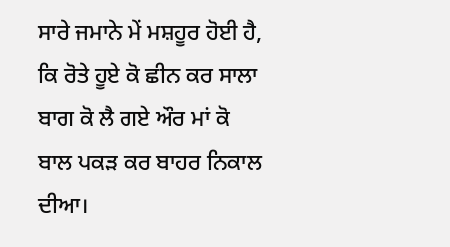ਸਾਰੇ ਜਮਾਨੇ ਮੇਂ ਮਸ਼ਹੂਰ ਹੋਈ ਹੈ, ਕਿ ਰੋਤੇ ਹੂਏ ਕੋ ਛੀਨ ਕਰ ਸਾਲਾ ਬਾਗ ਕੋ ਲੈ ਗਏ ਔਰ ਮਾਂ ਕੋ ਬਾਲ ਪਕੜ ਕਰ ਬਾਹਰ ਨਿਕਾਲ ਦੀਆ।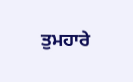ਤੁਮਹਾਰੇ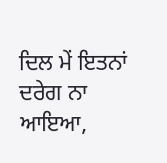ਦਿਲ ਮੇਂ ਇਤਨਾਂ ਦਰੇਗ ਨਾ ਆਇਆ,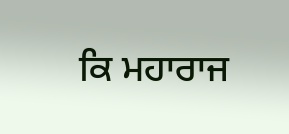ਕਿ ਮਹਾਰਾਜ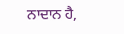ਨਾਦਾਨ ਹੈ,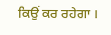ਕਿਉਂ ਕਰ ਰਹੇਗਾ ।